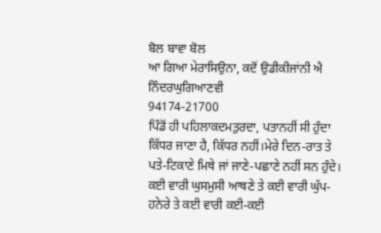ਬੋਲ ਬਾਵਾ ਬੋਲ
ਆ ਗਿਆ ਮੇਰਾਸਿਉਨਾ, ਕਦੋਂ ਉਡੀਕੀਜਾਂਨੀ ਐ
ਨਿੰਦਰਘੁਗਿਆਣਵੀ
94174-21700
ਪਿੰਡੋਂ ਹੀ ਪਹਿਲਾਕਦਮਤੁਰਦਾ, ਪਤਾਨਹੀਂ ਸੀ ਹੁੰਦਾ ਕਿੱਧਰ ਜਾਣਾ ਹੈ, ਕਿੱਧਰ ਨਹੀਂ।ਮੇਰੇ ਦਿਨ-ਰਾਤ ਤੇ ਪਤੇ-ਟਿਕਾਣੇ ਮਿਥੇ ਜਾਂ ਜਾਣੇ-ਪਛਾਣੇ ਨਹੀਂ ਸਨ ਹੁੰਦੇ। ਕਈ ਵਾਰੀ ਘੁਸਮੁਸੀ ਆਥਣੇ ਤੇ ਕਈ ਵਾਰੀ ਘੁੱਪ-ਹਨੇਰੇ ਤੇ ਕਈ ਵਾਰੀ ਕਈ-ਕਈ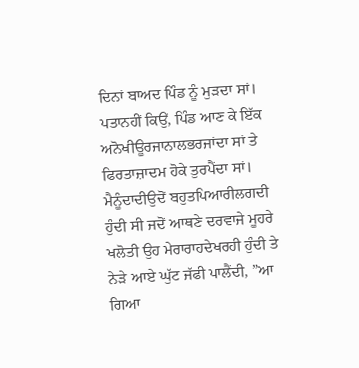ਦਿਨਾਂ ਬਾਅਦ ਪਿੰਡ ਨੂੰ ਮੁੜਦਾ ਸਾਂ। ਪਤਾਨਹੀਂ ਕਿਉਂ, ਪਿੰਡ ਆਣ ਕੇ ਇੱਕ ਅਨੋਖੀਊਰਜਾਨਾਲਭਰਜਾਂਦਾ ਸਾਂ ਤੇ ਫਿਰਤਾਜ਼ਾਦਮ ਹੋਕੇ ਤੁਰਪੈਂਦਾ ਸਾਂ। ਮੈਨੂੰਦਾਦੀਉਦੋਂ ਬਹੁਤਪਿਆਰੀਲਗਦੀ ਹੁੰਦੀ ਸੀ ਜਦੋਂ ਆਥਣੇ ਦਰਵਾਜੇ ਮੂਹਰੇ ਖਲੋਤੀ ਉਹ ਮੇਰਾਰਾਹਦੇਖਰਹੀ ਹੁੰਦੀ ਤੇ ਨੇੜੇ ਆਏ ਘੁੱਟ ਜੱਫੀ ਪਾਲੈਂਦੀ, ”ਆ ਗਿਆ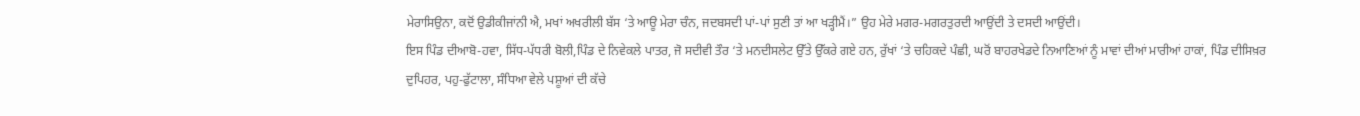ਮੇਰਾਸਿਉਨਾ, ਕਦੋਂ ਉਡੀਕੀਜਾਂਨੀ ਐ, ਮਖਾਂ ਅਖਰੀਲੀ ਬੱਸ ‘ਤੇ ਆਊ ਮੇਰਾ ਚੰਨ, ਜਦਬਸਦੀ ਪਾਂ-ਪਾਂ ਸੁਣੀ ਤਾਂ ਆ ਖੜ੍ਹੀਮੈਂ।” ਉਹ ਮੇਰੇ ਮਗਰ-ਮਗਰਤੁਰਦੀ ਆਉਂਦੀ ਤੇ ਦਸਦੀ ਆਉਂਦੀ।
ਇਸ ਪਿੰਡ ਦੀਆਬੋ-ਹਵਾ, ਸਿੱਧ-ਪੱਧਰੀ ਬੋਲੀ,ਪਿੰਡ ਦੇ ਨਿਵੇਕਲੇ ਪਾਤਰ, ਜੋ ਸਦੀਵੀ ਤੌਰ ‘ਤੇ ਮਨਦੀਸਲੇਟ ਉੱਤੇ ਉੱਕਰੇ ਗਏ ਹਨ, ਰੁੱਖਾਂ ‘ਤੇ ਚਹਿਕਦੇ ਪੰਛੀ, ਘਰੋਂ ਬਾਹਰਖੇਡਦੇ ਨਿਆਣਿਆਂ ਨੂੰ ਮਾਵਾਂ ਦੀਆਂ ਮਾਰੀਆਂ ਹਾਕਾਂ, ਪਿੰਡ ਦੀਸਿਖ਼ਰ ਦੁਪਿਹਰ, ਪਹੁ-ਫੁੱਟਾਲਾ, ਸੰਧਿਆ ਵੇਲੇ ਪਸ਼ੂਆਂ ਦੀ ਕੱਚੇ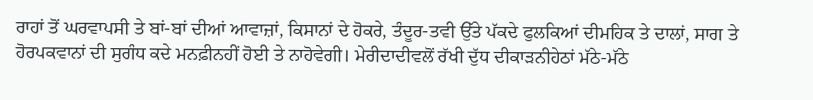ਰਾਹਾਂ ਤੋਂ ਘਰਵਾਪਸੀ ਤੇ ਬਾਂ-ਬਾਂ ਦੀਆਂ ਆਵਾਜ਼ਾਂ, ਕਿਸਾਨਾਂ ਦੇ ਹੋਕਰੇ, ਤੰਦੂਰ-ਤਵੀ ਉੱਤੇ ਪੱਕਦੇ ਫੁਲਕਿਆਂ ਦੀਮਹਿਕ ਤੇ ਦਾਲਾਂ, ਸਾਗ ਤੇ ਹੋਰਪਕਵਾਨਾਂ ਦੀ ਸੁਗੰਧ ਕਦੇ ਮਨਫ਼ੀਨਹੀਂ ਹੋਈ ਤੇ ਨਾਹੋਵੇਗੀ। ਮੇਰੀਦਾਦੀਵਲੋਂ ਰੱਖੀ ਦੁੱਧ ਦੀਕਾੜਨੀਹੇਠਾਂ ਮੱਠੇ-ਮੱਠੇ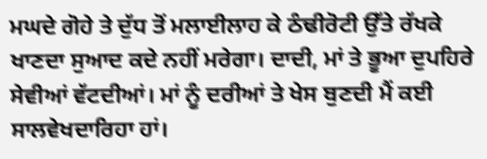ਮਘਦੇ ਗੋਹੇ ਤੇ ਦੁੱਧ ਤੋਂ ਮਲਾਈਲਾਹ ਕੇ ਠੰਢੀਰੋਟੀ ਉੱਤੇ ਰੱਖਕੇ ਖਾਣਦਾ ਸੁਆਦ ਕਦੇ ਨਹੀਂ ਮਰੇਗਾ। ਦਾਦੀ, ਮਾਂ ਤੇ ਭੂਆ ਦੁਪਹਿਰੇ ਸੇਵੀਆਂ ਵੱਟਦੀਆਂ। ਮਾਂ ਨੂੰ ਦਰੀਆਂ ਤੇ ਖੇਸ ਬੁਣਦੀ ਮੈਂ ਕਈ ਸਾਲਵੇਖਦਾਰਿਹਾ ਹਾਂ।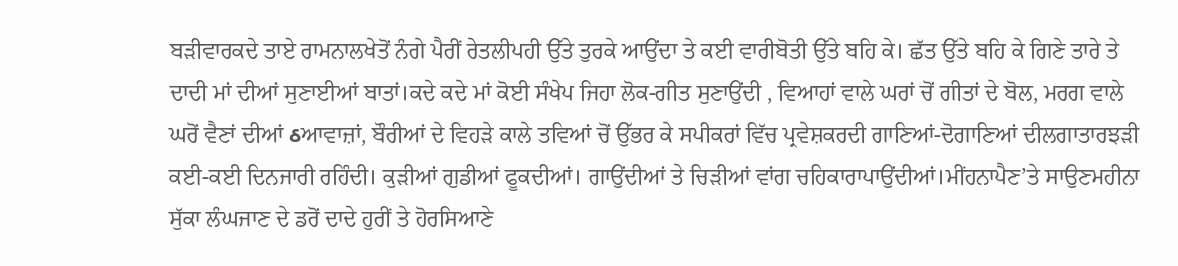ਬੜੀਵਾਰਕਦੇ ਤਾਏ ਰਾਮਨਾਲਖੇਤੋਂ ਨੰਗੇ ਪੈਰੀਂ ਰੇਤਲੀਪਹੀ ਉੱਤੇ ਤੁਰਕੇ ਆਉਂਦਾ ਤੇ ਕਈ ਵਾਰੀਬੋਤੀ ਉੱਤੇ ਬਹਿ ਕੇ। ਛੱਤ ਉੱਤੇ ਬਹਿ ਕੇ ਗਿਣੇ ਤਾਰੇ ਤੇ ਦਾਦੀ ਮਾਂ ਦੀਆਂ ਸੁਣਾਈਆਂ ਬਾਤਾਂ।ਕਦੇ ਕਦੇ ਮਾਂ ਕੋਈ ਸੰਖੇਪ ਜਿਹਾ ਲੋਕ-ਗੀਤ ਸੁਣਾਉਂਦੀ , ਵਿਆਹਾਂ ਵਾਲੇ ਘਰਾਂ ਚੋਂ ਗੀਤਾਂ ਦੇ ਬੋਲ, ਮਰਗ ਵਾਲੇ ਘਰੋਂ ਵੈਣਾਂ ਦੀਆਂ ઠਆਵਾਜ਼ਾਂ, ਬੌਰੀਆਂ ਦੇ ਵਿਹੜੇ ਕਾਲੇ ਤਵਿਆਂ ਚੋਂ ਉੱਭਰ ਕੇ ਸਪੀਕਰਾਂ ਵਿੱਚ ਪ੍ਰਵੇਸ਼ਕਰਦੀ ਗਾਣਿਆਂ-ਦੋਗਾਣਿਆਂ ਦੀਲਗਾਤਾਰਝੜੀ ਕਈ-ਕਈ ਦਿਨਜਾਰੀ ਰਹਿੰਦੀ। ਕੁੜੀਆਂ ਗੁਡੀਆਂ ਫੂਕਦੀਆਂ। ਗਾਉਂਦੀਆਂ ਤੇ ਚਿੜੀਆਂ ਵਾਂਗ ਚਹਿਕਾਰਾਪਾਉਂਦੀਆਂ।ਮੀਂਹਨਾਪੈਣ’ਤੇ ਸਾਉਣਮਹੀਨਾ ਸੁੱਕਾ ਲੰਘਜਾਣ ਦੇ ਡਰੋਂ ਦਾਦੇ ਹੁਰੀਂ ਤੇ ਹੋਰਸਿਆਣੇ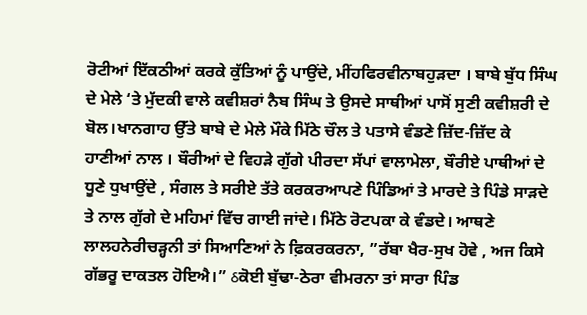ਰੋਟੀਆਂ ਇੱਕਠੀਆਂ ਕਰਕੇ ਕੁੱਤਿਆਂ ਨੂੰ ਪਾਉਂਦੇ, ਮੀਂਹਫਿਰਵੀਨਾਬਹੁੜਦਾ । ਬਾਬੇ ਬੁੱਧ ਸਿੰਘ ਦੇ ਮੇਲੇ ‘ਤੇ ਮੁੱਦਕੀ ਵਾਲੇ ਕਵੀਸ਼ਰਾਂ ਨੈਬ ਸਿੰਘ ਤੇ ਉਸਦੇ ਸਾਥੀਆਂ ਪਾਸੋਂ ਸੁਣੀ ਕਵੀਸ਼ਰੀ ਦੇ ਬੋਲ।ਖਾਨਗਾਹ ਉੱਤੇ ਬਾਬੇ ਦੇ ਮੇਲੇ ਮੌਕੇ ਮਿੱਠੇ ਚੌਲ ਤੇ ਪਤਾਸੇ ਵੰਡਣੇ ਜ਼ਿੱਦ-ਜ਼ਿੱਦ ਕੇ ਹਾਣੀਆਂ ਨਾਲ । ਬੌਰੀਆਂ ਦੇ ਵਿਹੜੇ ਗੁੱਗੇ ਪੀਰਦਾ ਸੱਪਾਂ ਵਾਲਾਮੇਲਾ, ਬੌਰੀਏ ਪਾਥੀਆਂ ਦੇ ਧੂਣੇ ਧੁਖਾਉਂਦੇ , ਸੰਗਲ ਤੇ ਸਰੀਏ ਤੱਤੇ ਕਰਕਰਆਪਣੇ ਪਿੰਡਿਆਂ ਤੇ ਮਾਰਦੇ ਤੇ ਪਿੰਡੇ ਸਾੜਦੇ ਤੇ ਨਾਲ ਗੁੱਗੇ ਦੇ ਮਹਿਮਾਂ ਵਿੱਚ ਗਾਈ ਜਾਂਦੇ। ਮਿੱਠੇ ਰੋਟਪਕਾ ਕੇ ਵੰਡਦੇ। ਆਥਣੇ ਲਾਲਹਨੇਰੀਚੜ੍ਹਨੀ ਤਾਂ ਸਿਆਣਿਆਂ ਨੇ ਫ਼ਿਕਰਕਰਨਾ, ”ਰੱਬਾ ਖੈਰ-ਸੁਖ ਹੋਵੇ , ਅਜ ਕਿਸੇ ਗੱਭਰੂ ਦਾਕਤਲ ਹੋਇਐ।” ઠਕੋਈ ਬੁੱਢਾ-ਠੇਰਾ ਵੀਮਰਨਾ ਤਾਂ ਸਾਰਾ ਪਿੰਡ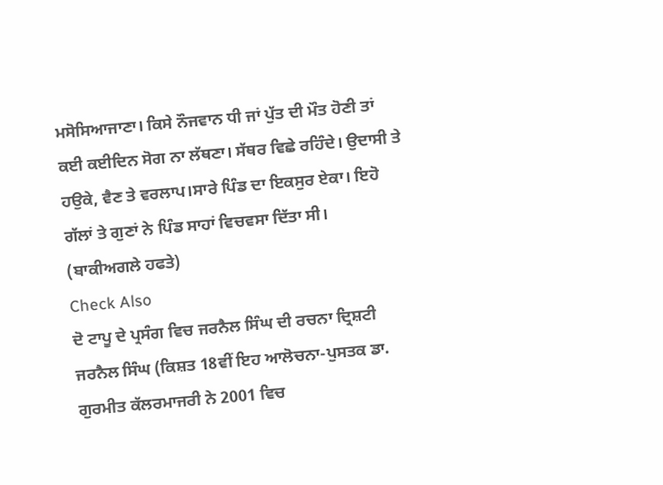ਮਸੋਸਿਆਜਾਣਾ। ਕਿਸੇ ਨੌਜਵਾਨ ਧੀ ਜਾਂ ਪੁੱਤ ਦੀ ਮੌਤ ਹੋਣੀ ਤਾਂ ਕਈ ਕਈਦਿਨ ਸੋਗ ਨਾ ਲੱਥਣਾ। ਸੱਥਰ ਵਿਛੇ ਰਹਿੰਦੇ। ਉਦਾਸੀ ਤੇ ਹਉਕੇ, ਵੈਣ ਤੇ ਵਰਲਾਪ।ਸਾਰੇ ਪਿੰਡ ਦਾ ਇਕਸੁਰ ਏਕਾ। ਇਹੋ ਗੱਲਾਂ ਤੇ ਗੁਣਾਂ ਨੇ ਪਿੰਡ ਸਾਹਾਂ ਵਿਚਵਸਾ ਦਿੱਤਾ ਸੀ।
(ਬਾਕੀਅਗਲੇ ਹਫਤੇ)
Check Also
ਦੋ ਟਾਪੂ ਦੇ ਪ੍ਰਸੰਗ ਵਿਚ ਜਰਨੈਲ ਸਿੰਘ ਦੀ ਰਚਨਾ ਦ੍ਰਿਸ਼ਟੀ
ਜਰਨੈਲ ਸਿੰਘ (ਕਿਸ਼ਤ 18ਵੀਂ ਇਹ ਆਲੋਚਨਾ-ਪੁਸਤਕ ਡਾ. ਗੁਰਮੀਤ ਕੱਲਰਮਾਜਰੀ ਨੇ 2001 ਵਿਚ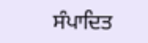ਸੰਪਾਦਿਤ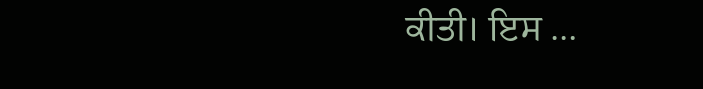ਕੀਤੀ। ਇਸ …